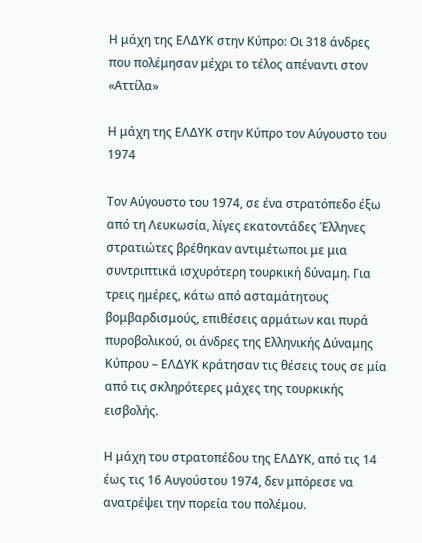Η μάχη της ΕΛΔΥΚ στην Κύπρο: Οι 318 άνδρες που πολέμησαν μέχρι το τέλος απέναντι στον «Αττίλα»

Η μάχη της ΕΛΔΥΚ στην Κύπρο τον Αύγουστο του 1974

Τον Αύγουστο του 1974, σε ένα στρατόπεδο έξω από τη Λευκωσία, λίγες εκατοντάδες Έλληνες στρατιώτες βρέθηκαν αντιμέτωποι με μια συντριπτικά ισχυρότερη τουρκική δύναμη. Για τρεις ημέρες, κάτω από ασταμάτητους βομβαρδισμούς, επιθέσεις αρμάτων και πυρά πυροβολικού, οι άνδρες της Ελληνικής Δύναμης Κύπρου – ΕΛΔΥΚ κράτησαν τις θέσεις τους σε μία από τις σκληρότερες μάχες της τουρκικής εισβολής.

Η μάχη του στρατοπέδου της ΕΛΔΥΚ, από τις 14 έως τις 16 Αυγούστου 1974, δεν μπόρεσε να ανατρέψει την πορεία του πολέμου.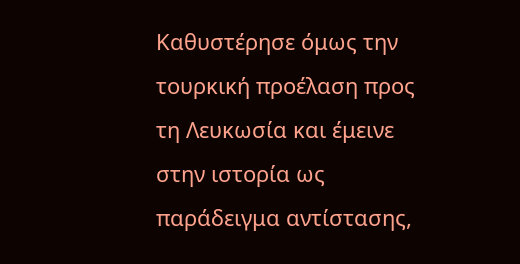Καθυστέρησε όμως την τουρκική προέλαση προς τη Λευκωσία και έμεινε στην ιστορία ως παράδειγμα αντίστασης,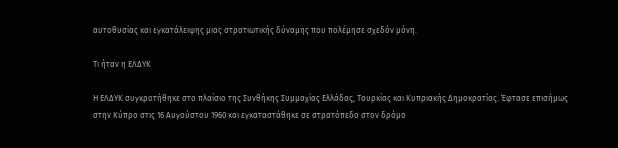αυτοθυσίας και εγκατάλειψης μιας στρατιωτικής δύναμης που πολέμησε σχεδόν μόνη.

Τι ήταν η ΕΛΔΥΚ

Η ΕΛΔΥΚ συγκροτήθηκε στο πλαίσιο της Συνθήκης Συμμαχίας Ελλάδας, Τουρκίας και Κυπριακής Δημοκρατίας. Έφτασε επισήμως στην Κύπρο στις 16 Αυγούστου 1960 και εγκαταστάθηκε σε στρατόπεδο στον δρόμο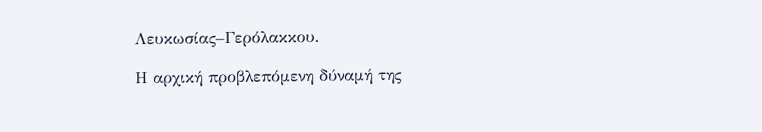Λευκωσίας–Γερόλακκου.

Η αρχική προβλεπόμενη δύναμή της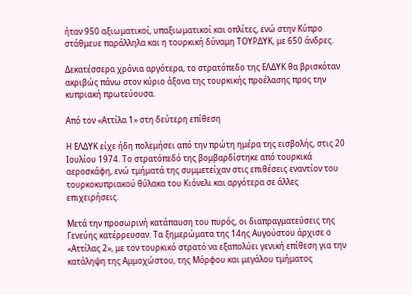ήταν 950 αξιωματικοί, υπαξιωματικοί και οπλίτες, ενώ στην Κύπρο στάθμευε παράλληλα και η τουρκική δύναμη ΤΟΥΡΔΥΚ, με 650 άνδρες.

Δεκατέσσερα χρόνια αργότερα, το στρατόπεδο της ΕΛΔΥΚ θα βρισκόταν ακριβώς πάνω στον κύριο άξονα της τουρκικής προέλασης προς την κυπριακή πρωτεύουσα.

Από τον «Αττίλα 1» στη δεύτερη επίθεση

Η ΕΛΔΥΚ είχε ήδη πολεμήσει από την πρώτη ημέρα της εισβολής, στις 20 Ιουλίου 1974. Το στρατόπεδό της βομβαρδίστηκε από τουρκικά αεροσκάφη, ενώ τμήματά της συμμετείχαν στις επιθέσεις εναντίον του τουρκοκυπριακού θύλακα του Κιόνελι και αργότερα σε άλλες επιχειρήσεις.

Μετά την προσωρινή κατάπαυση του πυρός, οι διαπραγματεύσεις της Γενεύης κατέρρευσαν. Τα ξημερώματα της 14ης Αυγούστου άρχισε ο «Αττίλας 2», με τον τουρκικό στρατό να εξαπολύει γενική επίθεση για την κατάληψη της Αμμοχώστου, της Μόρφου και μεγάλου τμήματος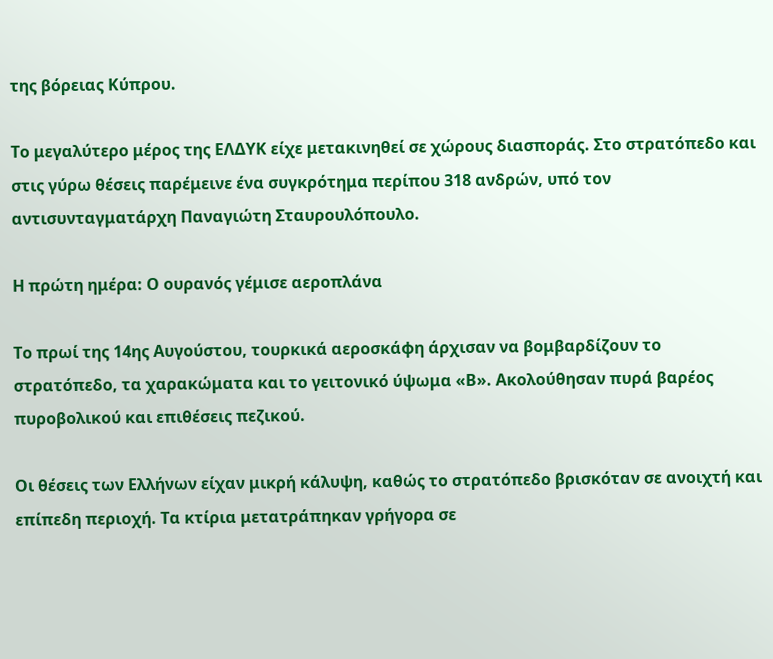της βόρειας Κύπρου.

Το μεγαλύτερο μέρος της ΕΛΔΥΚ είχε μετακινηθεί σε χώρους διασποράς. Στο στρατόπεδο και στις γύρω θέσεις παρέμεινε ένα συγκρότημα περίπου 318 ανδρών, υπό τον αντισυνταγματάρχη Παναγιώτη Σταυρουλόπουλο.

Η πρώτη ημέρα: Ο ουρανός γέμισε αεροπλάνα

Το πρωί της 14ης Αυγούστου, τουρκικά αεροσκάφη άρχισαν να βομβαρδίζουν το στρατόπεδο, τα χαρακώματα και το γειτονικό ύψωμα «Β». Ακολούθησαν πυρά βαρέος πυροβολικού και επιθέσεις πεζικού.

Οι θέσεις των Ελλήνων είχαν μικρή κάλυψη, καθώς το στρατόπεδο βρισκόταν σε ανοιχτή και επίπεδη περιοχή. Τα κτίρια μετατράπηκαν γρήγορα σε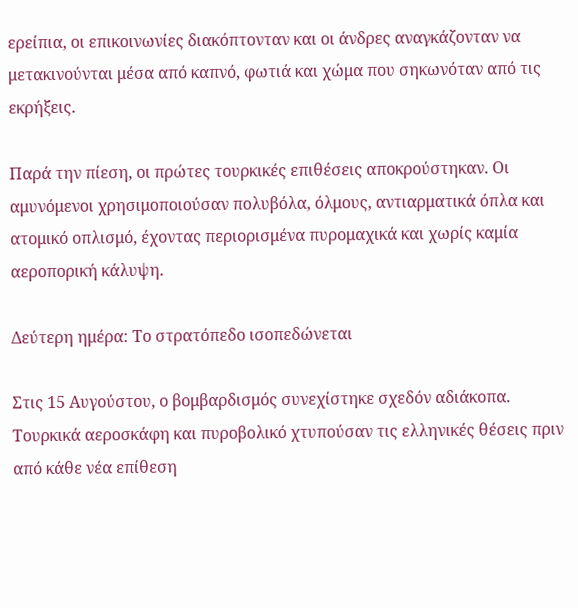ερείπια, οι επικοινωνίες διακόπτονταν και οι άνδρες αναγκάζονταν να μετακινούνται μέσα από καπνό, φωτιά και χώμα που σηκωνόταν από τις εκρήξεις.

Παρά την πίεση, οι πρώτες τουρκικές επιθέσεις αποκρούστηκαν. Οι αμυνόμενοι χρησιμοποιούσαν πολυβόλα, όλμους, αντιαρματικά όπλα και ατομικό οπλισμό, έχοντας περιορισμένα πυρομαχικά και χωρίς καμία αεροπορική κάλυψη.

Δεύτερη ημέρα: Το στρατόπεδο ισοπεδώνεται

Στις 15 Αυγούστου, ο βομβαρδισμός συνεχίστηκε σχεδόν αδιάκοπα. Τουρκικά αεροσκάφη και πυροβολικό χτυπούσαν τις ελληνικές θέσεις πριν από κάθε νέα επίθεση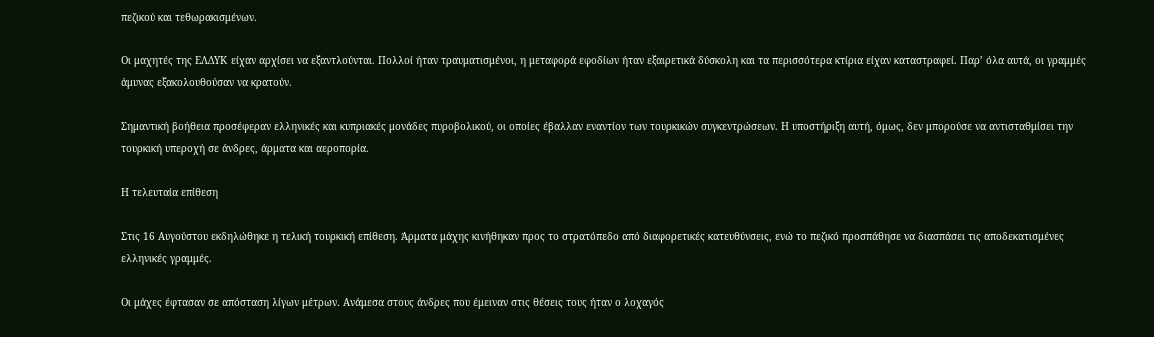πεζικού και τεθωρακισμένων.

Οι μαχητές της ΕΛΔΥΚ είχαν αρχίσει να εξαντλούνται. Πολλοί ήταν τραυματισμένοι, η μεταφορά εφοδίων ήταν εξαιρετικά δύσκολη και τα περισσότερα κτίρια είχαν καταστραφεί. Παρ’ όλα αυτά, οι γραμμές άμυνας εξακολουθούσαν να κρατούν.

Σημαντική βοήθεια προσέφεραν ελληνικές και κυπριακές μονάδες πυροβολικού, οι οποίες έβαλλαν εναντίον των τουρκικών συγκεντρώσεων. Η υποστήριξη αυτή, όμως, δεν μπορούσε να αντισταθμίσει την τουρκική υπεροχή σε άνδρες, άρματα και αεροπορία.

Η τελευταία επίθεση

Στις 16 Αυγούστου εκδηλώθηκε η τελική τουρκική επίθεση. Άρματα μάχης κινήθηκαν προς το στρατόπεδο από διαφορετικές κατευθύνσεις, ενώ το πεζικό προσπάθησε να διασπάσει τις αποδεκατισμένες ελληνικές γραμμές.

Οι μάχες έφτασαν σε απόσταση λίγων μέτρων. Ανάμεσα στους άνδρες που έμειναν στις θέσεις τους ήταν ο λοχαγός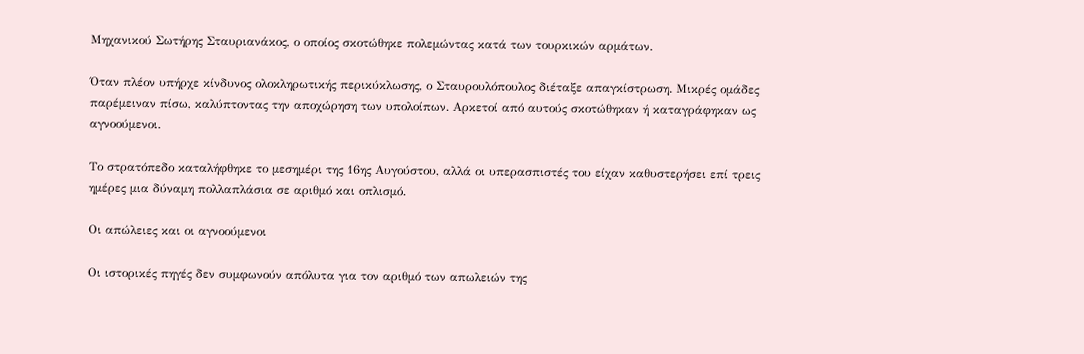Μηχανικού Σωτήρης Σταυριανάκος, ο οποίος σκοτώθηκε πολεμώντας κατά των τουρκικών αρμάτων.

Όταν πλέον υπήρχε κίνδυνος ολοκληρωτικής περικύκλωσης, ο Σταυρουλόπουλος διέταξε απαγκίστρωση. Μικρές ομάδες παρέμειναν πίσω, καλύπτοντας την αποχώρηση των υπολοίπων. Αρκετοί από αυτούς σκοτώθηκαν ή καταγράφηκαν ως αγνοούμενοι.

Το στρατόπεδο καταλήφθηκε το μεσημέρι της 16ης Αυγούστου, αλλά οι υπερασπιστές του είχαν καθυστερήσει επί τρεις ημέρες μια δύναμη πολλαπλάσια σε αριθμό και οπλισμό.

Οι απώλειες και οι αγνοούμενοι

Οι ιστορικές πηγές δεν συμφωνούν απόλυτα για τον αριθμό των απωλειών της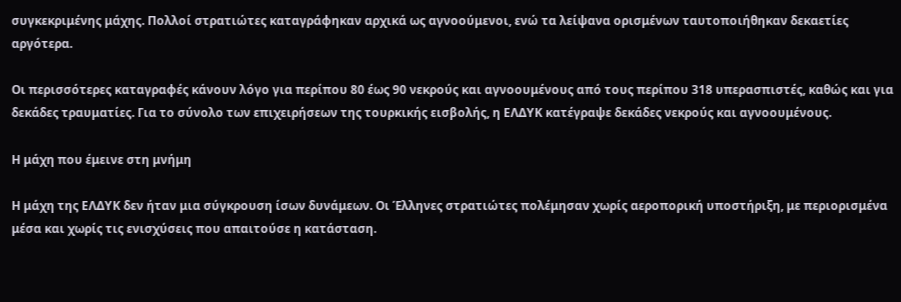συγκεκριμένης μάχης. Πολλοί στρατιώτες καταγράφηκαν αρχικά ως αγνοούμενοι, ενώ τα λείψανα ορισμένων ταυτοποιήθηκαν δεκαετίες αργότερα.

Οι περισσότερες καταγραφές κάνουν λόγο για περίπου 80 έως 90 νεκρούς και αγνοουμένους από τους περίπου 318 υπερασπιστές, καθώς και για δεκάδες τραυματίες. Για το σύνολο των επιχειρήσεων της τουρκικής εισβολής, η ΕΛΔΥΚ κατέγραψε δεκάδες νεκρούς και αγνοουμένους.

Η μάχη που έμεινε στη μνήμη

Η μάχη της ΕΛΔΥΚ δεν ήταν μια σύγκρουση ίσων δυνάμεων. Οι Έλληνες στρατιώτες πολέμησαν χωρίς αεροπορική υποστήριξη, με περιορισμένα μέσα και χωρίς τις ενισχύσεις που απαιτούσε η κατάσταση.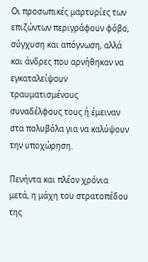Οι προσωπικές μαρτυρίες των επιζώντων περιγράφουν φόβο, σύγχυση και απόγνωση, αλλά και άνδρες που αρνήθηκαν να εγκαταλείψουν τραυματισμένους συναδέλφους τους ή έμειναν στα πολυβόλα για να καλύψουν την υποχώρηση.

Πενήντα και πλέον χρόνια μετά, η μάχη του στρατοπέδου της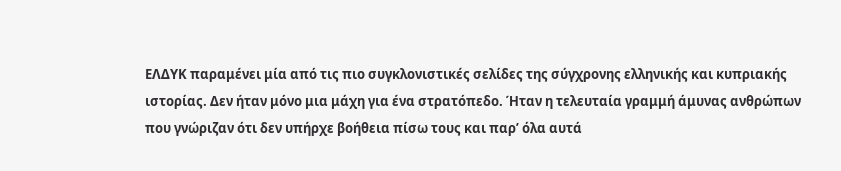ΕΛΔΥΚ παραμένει μία από τις πιο συγκλονιστικές σελίδες της σύγχρονης ελληνικής και κυπριακής ιστορίας. Δεν ήταν μόνο μια μάχη για ένα στρατόπεδο. Ήταν η τελευταία γραμμή άμυνας ανθρώπων που γνώριζαν ότι δεν υπήρχε βοήθεια πίσω τους και παρ’ όλα αυτά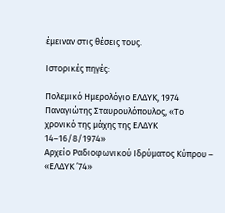έμειναν στις θέσεις τους.

Ιστορικές πηγές:

Πολεμικό Ημερολόγιο ΕΛΔΥΚ, 1974
Παναγιώτης Σταυρουλόπουλος, «Το χρονικό της μάχης της ΕΛΔΥΚ 14–16/8/1974»
Αρχείο Ραδιοφωνικού Ιδρύματος Κύπρου – «ΕΛΔΥΚ ’74»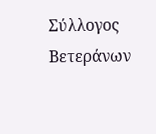Σύλλογος Βετεράνων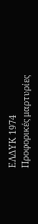ΕΛΔΥΚ 1974
Προφορικές μαρτυρίες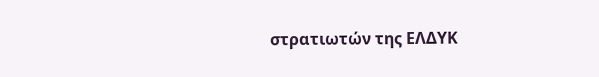στρατιωτών της ΕΛΔΥΚ